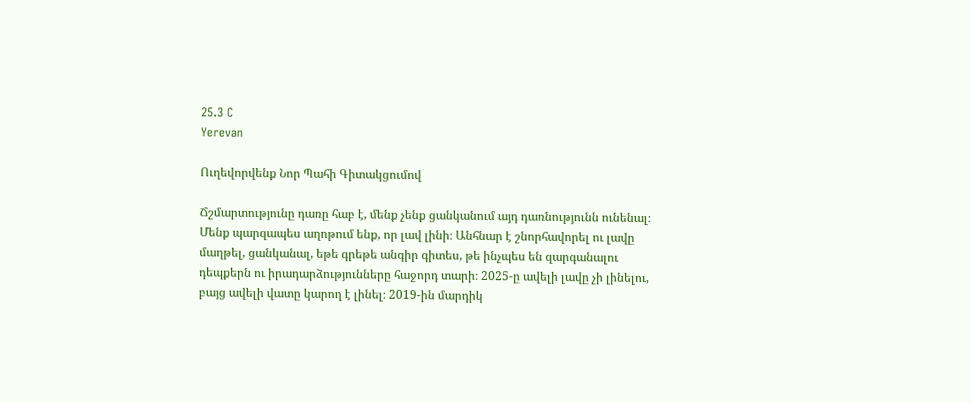25.3 C
Yerevan

Ուղեվորվենք Նոր Պահի Գիտակցումով

Ճշմարտությունը դառը հաբ է, մենք չենք ցանկանում այդ դառնությունն ունենալ։ Մենք պարզապես աղոթում ենք, որ լավ լինի։ Անհնար է շնորհավորել ու լավը մաղթել, ցանկանալ, եթե գրեթե անգիր գիտես, թե ինչպես են զարգանալու դեպքերն ու իրադարձությունները հաջորդ տարի։ 2025‑ը ավելի լավը չի լինելու, բայց ավելի վատը կարող է լինել։ 2019-ին մարդիկ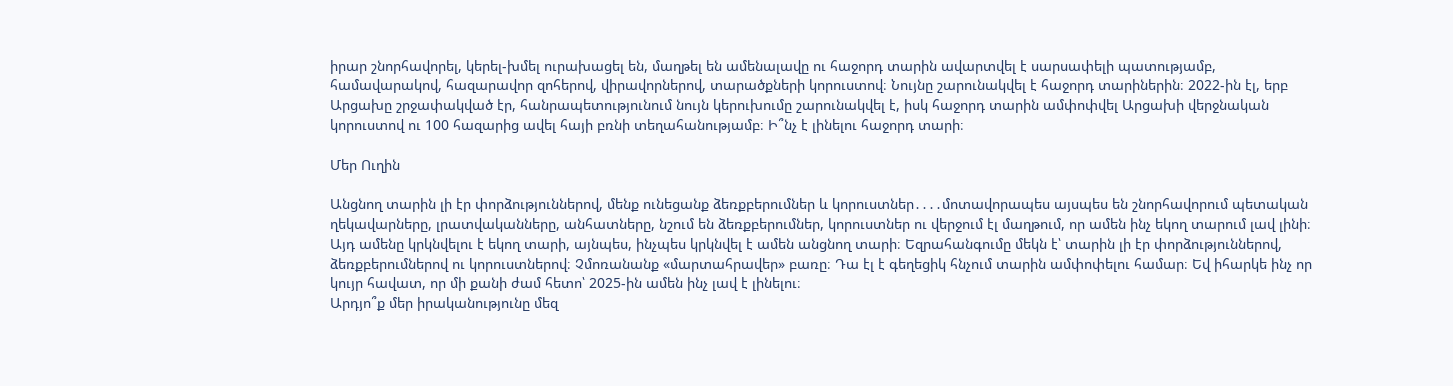իրար շնորհավորել, կերել-խմել ուրախացել են, մաղթել են ամենալավը ու հաջորդ տարին ավարտվել է սարսափելի պատությամբ, համավարակով, հազարավոր զոհերով, վիրավորներով, տարածքների կորուստով։ Նույնը շարունակվել է հաջորդ տարիներին։ 2022-ին էլ, երբ Արցախը շրջափակված էր, հանրապետությունում նույն կերուխումը շարունակվել է, իսկ հաջորդ տարին ամփոփվել Արցախի վերջնական կորուստով ու 100 հազարից ավել հայի բռնի տեղահանությամբ։ Ի՞նչ է լինելու հաջորդ տարի։

Մեր Ուղին

Անցնող տարին լի էր փորձություններով, մենք ունեցանք ձեռքբերումներ և կորուստներ․․․․մոտավորապես այսպես են շնորհավորում պետական ղեկավարները, լրատվականները, անհատները, նշում են ձեռքբերումներ, կորուստներ ու վերջում էլ մաղթում, որ ամեն ինչ եկող տարում լավ լինի։ Այդ ամենը կրկնվելու է եկող տարի, այնպես, ինչպես կրկնվել է ամեն անցնող տարի։ Եզրահանգումը մեկն է՝ տարին լի էր փորձություններով, ձեռքբերումներով ու կորուստներով։ Չմոռանանք «մարտահրավեր» բառը։ Դա էլ է գեղեցիկ հնչում տարին ամփոփելու համար։ Եվ իհարկե ինչ որ կույր հավատ, որ մի քանի ժամ հետո՝ 2025-ին ամեն ինչ լավ է լինելու։
Արդյո՞ք մեր իրականությունը մեզ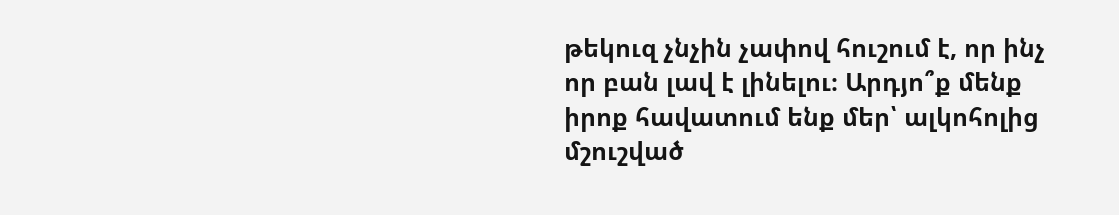թեկուզ չնչին չափով հուշում է, որ ինչ որ բան լավ է լինելու։ Արդյո՞ք մենք իրոք հավատում ենք մեր՝ ալկոհոլից մշուշված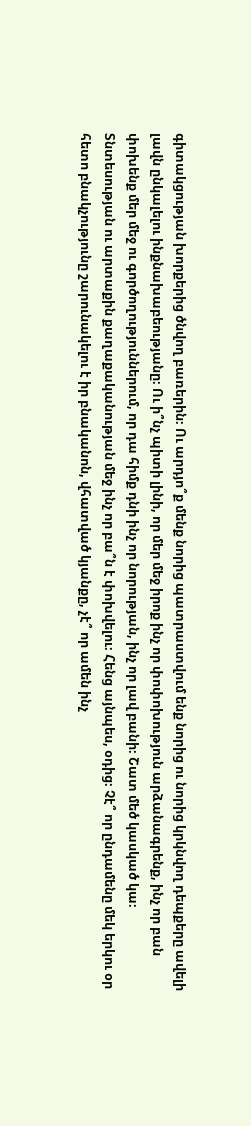գիտակցության խորքերից ծնվող բառերին։ Ու արդյո՞ք մենք նորից պատրաստվում ենք նորից ու նորից կրկնվող դեպքերը ավելի լավն ընկալելու ինքնախաբեությանը։ Ու ի՞նչ պիտի լինի, որ մեր մեջ իրոք ինչ որ փոփոխություն արձանագրենք, ինչ որ բան փոխենք մեր մեջ ու գործողություններում, որ դա հիմք դնի ինչ որ նորության, ինչ որ լավ բանի։ Շատ մեծ կասկած կա։
Տնտեսության ու արտաքին քաղաքականության մեջ ինչ որ բա՞ն է փոխվելու։ Հենց այնպես, օդից։ Չէ՞ որ ընդամենը մեկ երկու օր հետո բնակչությունը շարունակելու է իր բնականոն, վհատված կյանքը, չէ՞ որ ամեն ինչ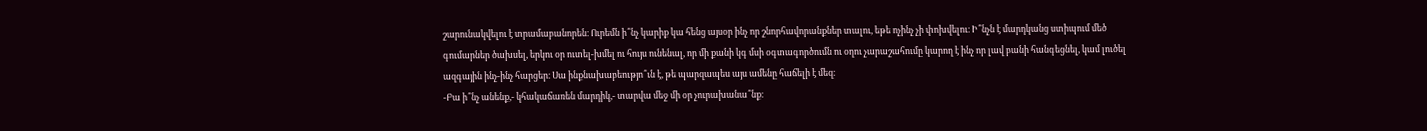շարունակվելու է տրամաբանորեն։ Ուրեմն ի՞նչ կարիք կա հենց այսօր ինչ որ շնորհավորանքներ տալու, եթե ոչինչ չի փոխվելու։ Ի՞նչն է մարդկանց ստիպում մեծ գումարներ ծախսել, երկու օր ուտել-խմել ու հույս ունենալ, որ մի քանի կգ մսի օգտագործումն ու օղու չարաշահումը կարող է ինչ որ լավ բանի հանգեցնել, կամ լուծել ազգային ինչ-ինչ հարցեր։ Սա ինքնախաբեությո՞ւն է, թե պարզապես այս ամենը հաճելի է մեզ։
-Բա ի՞նչ անենք,- կհակաճառեն մարդիկ,- տարվա մեջ մի օր չուրախանա՞նք։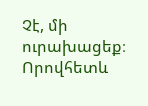Չէ, մի ուրախացեք։ Որովհետև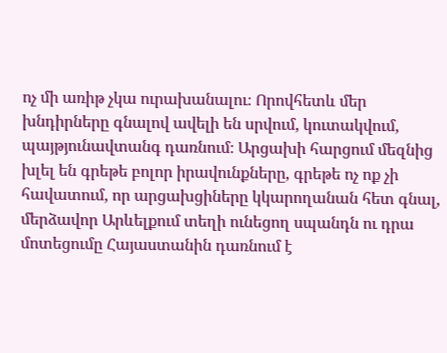ոչ մի առիթ չկա ուրախանալու։ Որովհետև մեր խնդիրները գնալով ավելի են սրվում, կուտակվում, պայթյունավտանգ դառնում։ Արցախի հարցում մեզնից խլել են գրեթե բոլոր իրավունքները, գրեթե ոչ ոք չի հավատում, որ արցախցիները կկարողանան հետ գնալ, մերձավոր Արևելքում տեղի ունեցող սպանդն ու դրա մոտեցումը Հայաստանին դառնում է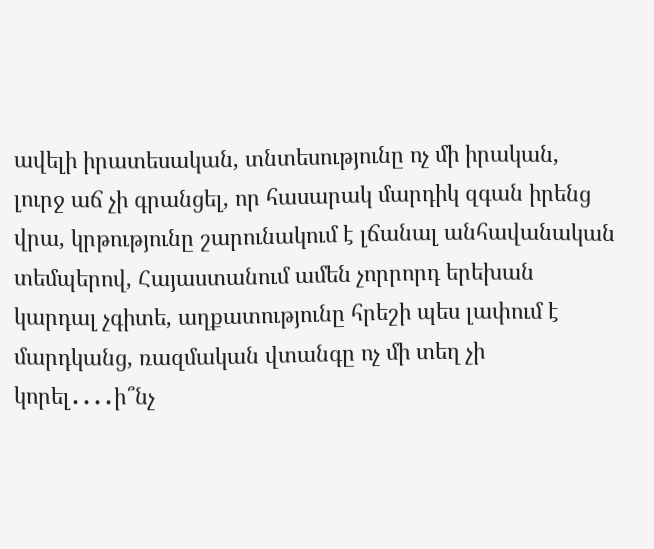ավելի իրատեսական, տնտեսությունը ոչ մի իրական, լուրջ աճ չի գրանցել, որ հասարակ մարդիկ զգան իրենց վրա, կրթությունը շարունակում է լճանալ անհավանական տեմպերով, Հայաստանում ամեն չորրորդ երեխան կարդալ չգիտե, աղքատությունը հրեշի պես լափում է մարդկանց, ռազմական վտանգը ոչ մի տեղ չի կորել․․․․ի՞նչ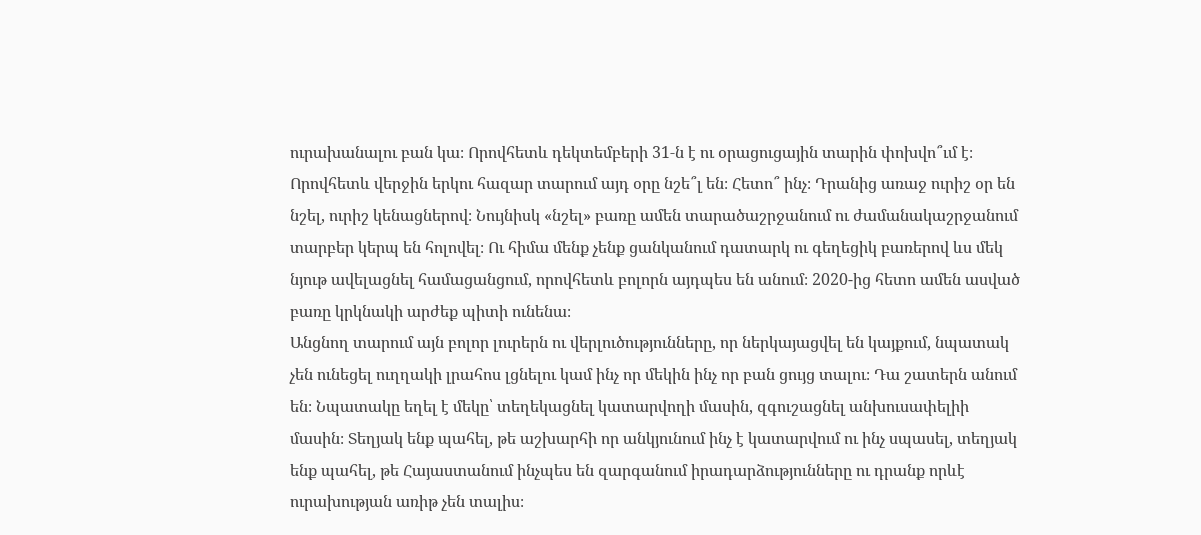ուրախանալու բան կա։ Որովհետև դեկտեմբերի 31‑ն է ու օրացուցային տարին փոխվո՞ւմ է։ Որովհետև վերջին երկու հազար տարում այդ օրը նշե՞լ են։ Հետո՞ ինչ։ Դրանից առաջ ուրիշ օր են նշել, ուրիշ կենացներով։ Նույնիսկ «նշել» բառը ամեն տարածաշրջանում ու ժամանակաշրջանում տարբեր կերպ են հոլովել։ Ու հիմա մենք չենք ցանկանում դատարկ ու գեղեցիկ բառերով ևս մեկ նյութ ավելացնել համացանցում, որովհետև բոլորն այդպես են անում։ 2020-ից հետո ամեն ասված բառը կրկնակի արժեք պիտի ունենա։
Անցնող տարում այն բոլոր լուրերն ու վերլուծությունները, որ ներկայացվել են կայքում, նպատակ չեն ունեցել ուղղակի լրահոս լցնելու կամ ինչ որ մեկին ինչ որ բան ցույց տալու։ Դա շատերն անում են։ Նպատակը եղել է մեկը՝ տեղեկացնել կատարվողի մասին, զգուշացնել անխուսափելիի մասին։ Տեղյակ ենք պահել, թե աշխարհի որ անկյունում ինչ է կատարվում ու ինչ սպասել, տեղյակ ենք պահել, թե Հայաստանում ինչպես են զարգանում իրադարձությունները ու դրանք որևէ ուրախության առիթ չեն տալիս։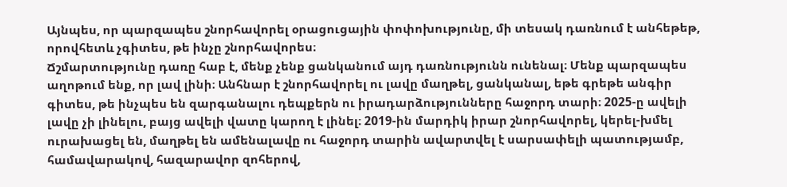Այնպես, որ պարզապես շնորհավորել օրացուցային փոփոխությունը, մի տեսակ դառնում է անհեթեթ, որովհետև չգիտես, թե ինչը շնորհավորես։
Ճշմարտությունը դառը հաբ է, մենք չենք ցանկանում այդ դառնությունն ունենալ։ Մենք պարզապես աղոթում ենք, որ լավ լինի։ Անհնար է շնորհավորել ու լավը մաղթել, ցանկանալ, եթե գրեթե անգիր գիտես, թե ինչպես են զարգանալու դեպքերն ու իրադարձությունները հաջորդ տարի։ 2025‑ը ավելի լավը չի լինելու, բայց ավելի վատը կարող է լինել։ 2019-ին մարդիկ իրար շնորհավորել, կերել-խմել ուրախացել են, մաղթել են ամենալավը ու հաջորդ տարին ավարտվել է սարսափելի պատությամբ, համավարակով, հազարավոր զոհերով,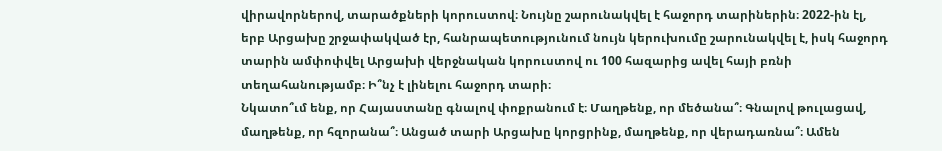վիրավորներով, տարածքների կորուստով։ Նույնը շարունակվել է հաջորդ տարիներին։ 2022-ին էլ, երբ Արցախը շրջափակված էր, հանրապետությունում նույն կերուխումը շարունակվել է, իսկ հաջորդ տարին ամփոփվել Արցախի վերջնական կորուստով ու 100 հազարից ավել հայի բռնի տեղահանությամբ։ Ի՞նչ է լինելու հաջորդ տարի։
Նկատո՞ւմ ենք, որ Հայաստանը գնալով փոքրանում է։ Մաղթենք, որ մեծանա՞։ Գնալով թուլացավ, մաղթենք, որ հզորանա՞։ Անցած տարի Արցախը կորցրինք, մաղթենք, որ վերադառնա՞։ Ամեն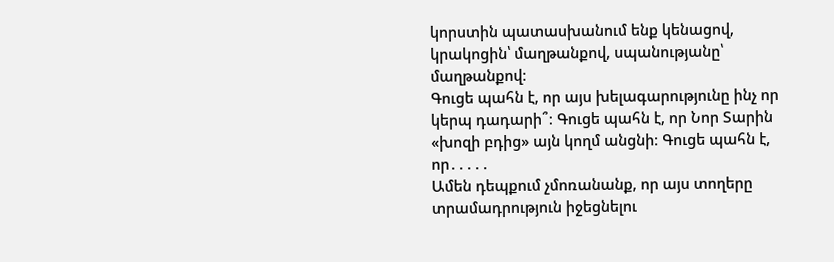կորստին պատասխանում ենք կենացով, կրակոցին՝ մաղթանքով, սպանությանը՝ մաղթանքով։
Գուցե պահն է, որ այս խելագարությունը ինչ որ կերպ դադարի՞։ Գուցե պահն է, որ Նոր Տարին «խոզի բդից» այն կողմ անցնի։ Գուցե պահն է, որ․․․․․
Ամեն դեպքում չմոռանանք, որ այս տողերը տրամադրություն իջեցնելու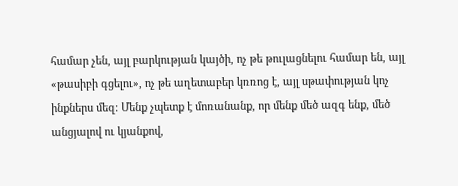համար չեն, այլ բարկության կայծի, ոչ թե թուլացնելու համար են, այլ «թասիբի գցելու», ոչ թե աղետաբեր կռռոց է, այլ սթափության կոչ ինքներս մեզ։ Մենք չպետք է մոռանանք, որ մենք մեծ ազգ ենք, մեծ անցյալով ու կյանքով,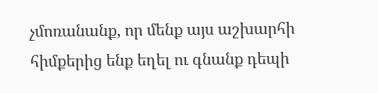չմոռանանք, որ մենք այս աշխարհի հիմքերից ենք եղել ու գնանք դեպի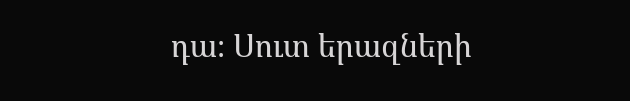դա։ Սուտ երազների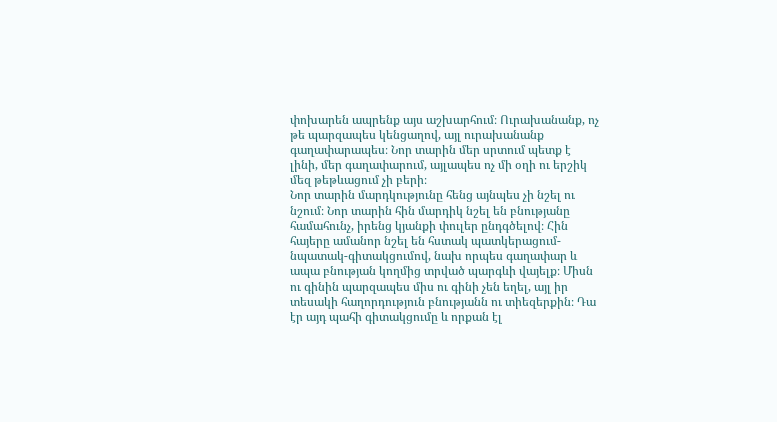փոխարեն ապրենք այս աշխարհում։ Ուրախանանք, ոչ թե պարզապես կենցաղով, այլ ուրախանանք գաղափարապես։ Նոր տարին մեր սրտում պետք է լինի, մեր գաղափարում, այլապես ոչ մի օղի ու երշիկ մեզ թեթևացում չի բերի։
Նոր տարին մարդկությունը հենց այնպես չի նշել ու նշում։ Նոր տարին հին մարդիկ նշել են բնությանը համահունչ, իրենց կյանքի փուլեր ընդգծելով։ Հին հայերը ամանոր նշել են հստակ պատկերացում-նպատակ-գիտակցումով, նախ որպես գաղափար և ապա բնության կողմից տրված պարգևի վայելք։ Միսն ու գինին պարզապես միս ու գինի չեն եղել, այլ իր տեսակի հաղորդություն բնությանն ու տիեզերքին։ Դա էր այդ պահի գիտակցումը և որքան էլ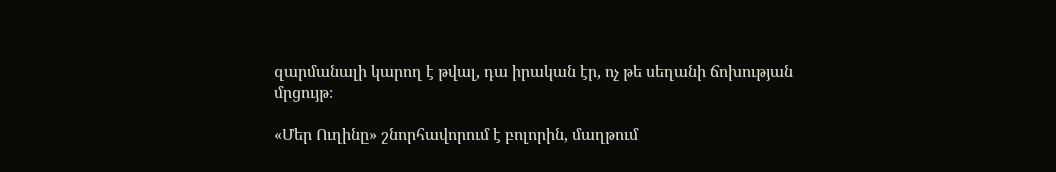զարմանալի կարող է թվալ, դա իրական էր, ոչ թե սեղանի ճոխության մրցույթ։

«Մեր Ուղինը» շնորհավորում է բոլորին, մաղթում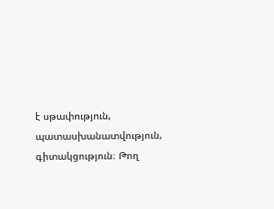է սթափություն, պատասխանատվություն, գիտակցություն։ Թող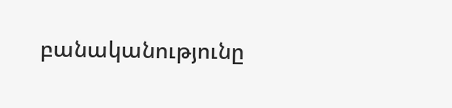բանականությունը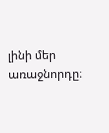լինի մեր առաջնորդը։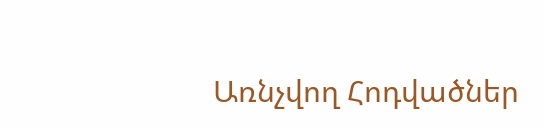Առնչվող Հոդվածներ